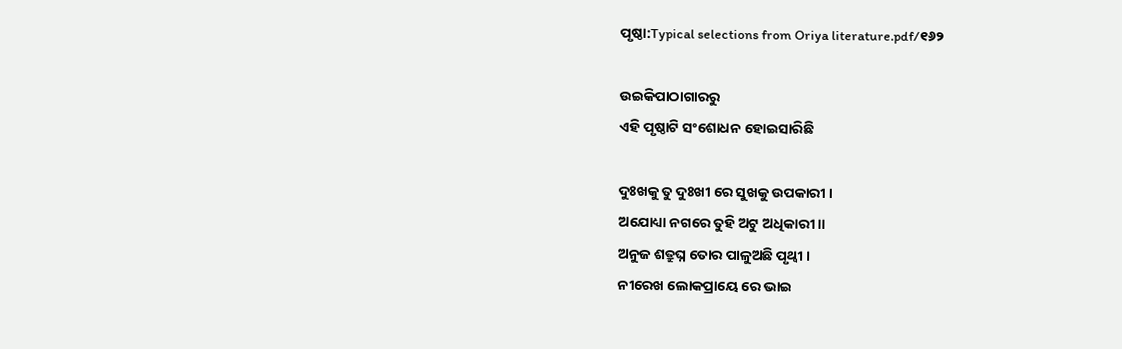ପୃଷ୍ଠା:Typical selections from Oriya literature.pdf/୧୬୨

ଉଇକିପାଠାଗାର‌ରୁ
ଏହି ପୃଷ୍ଠାଟି ସଂଶୋଧନ ହୋଇସାରିଛି

ଦୁଃଖକୁ ତୁ ଦୁଃଖୀ ରେ ସୁଖକୁ ଉପକାରୀ ।
ଅଯୋଧ୍ୟା ନଗରେ ତୁହି ଅଟୁ ଅଧିକାରୀ ॥
ଅନୁଜ ଶତ୍ରୁଘ୍ନ ତୋର ପାଳୁଅଛି ପୃଥ୍ବୀ ।
ନୀରେଖ ଲୋକପ୍ରାୟେ ରେ ଭାଇ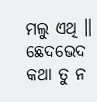ମଲୁ ଏଥି ॥
ଛେଦଭେଦ କଥା ତୁ ନ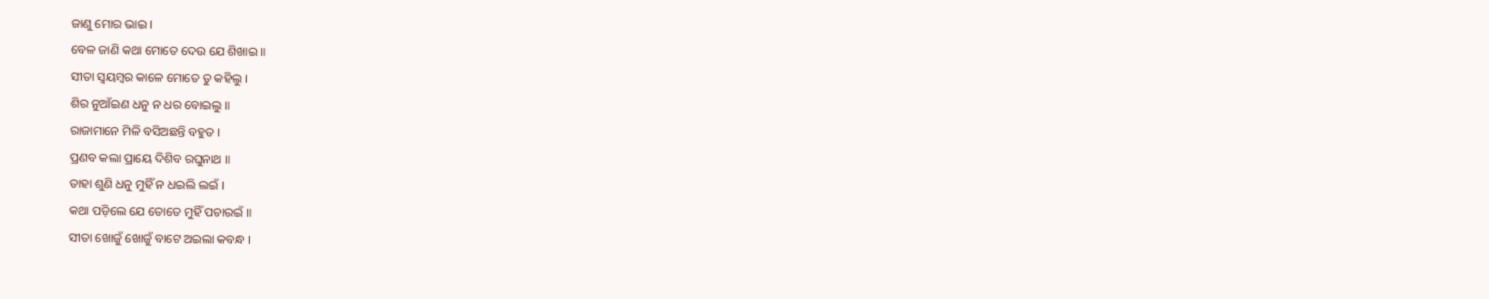ଜାଣୁ ମୋର ଭାଇ ।
ବେଳ ଜାଣି କଥା ମୋତେ ଦେଉ ଯେ ଶିଖାଇ ॥
ସୀତା ସ୍ବୟମ୍ବର କାଳେ ମୋତେ ତୁ କହିଲୁ ।
ଶିର ନୁଆଁଇଣ ଧନୁ ନ ଧର ବୋଇଲୁ ॥
ରାଜାମାନେ ମିଳି ବସିଅଛନ୍ତି ବହୁତ ।
ପ୍ରଣବ କଲା ପ୍ରାୟେ ଦିଶିବ ରଘୁନାଥ ॥
ତାହା ଶୁଣି ଧନୁ ମୁହିଁ ନ ଧଇଲି ଲଇଁ ।
କଥା ପଡ଼ିଲେ ଯେ ତୋତେ ମୁହିଁ ପଚାରଇଁ ॥
ସୀତା ଖୋଜୁଁ ଖୋଜୁଁ ବାଟେ ଅଇଲା କବନ୍ଧ ।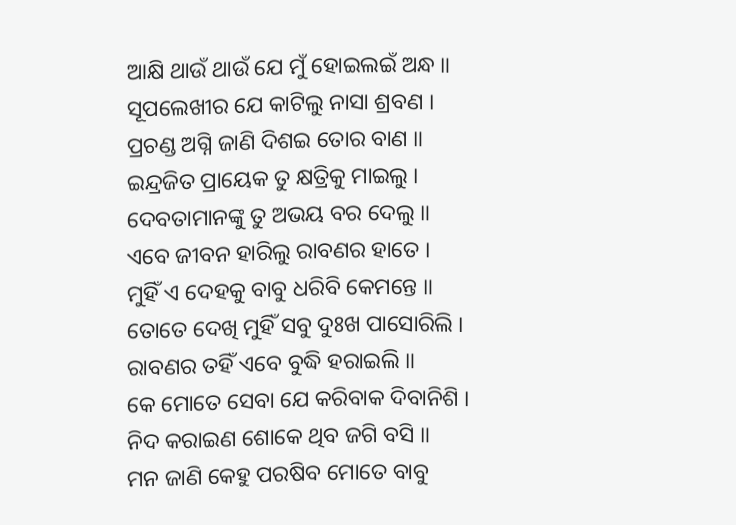ଆକ୍ଷି ଥାଉଁ ଥାଉଁ ଯେ ମୁଁ ହୋଇଲଇଁ ଅନ୍ଧ ॥
ସୂପଲେଖୀର ଯେ କାଟିଲୁ ନାସା ଶ୍ରବଣ ।
ପ୍ରଚଣ୍ଡ ଅଗ୍ନି ଜାଣି ଦିଶଇ ତୋର ବାଣ ॥
ଇନ୍ଦ୍ରଜିତ ପ୍ରାୟେକ ତୁ କ୍ଷତ୍ରିକୁ ମାଇଲୁ ।
ଦେବତାମାନଙ୍କୁ ତୁ ଅଭୟ ବର ଦେଲୁ ॥
ଏବେ ଜୀବନ ହାରିଲୁ ରାବଣର ହାତେ ।
ମୁହିଁ ଏ ଦେହକୁ ବାବୁ ଧରିବି କେମନ୍ତେ ॥
ତୋତେ ଦେଖି ମୁହିଁ ସବୁ ଦୁଃଖ ପାସୋରିଲି ।
ରାବଣର ତହିଁ ଏବେ ବୁଦ୍ଧି ହରାଇଲି ॥
କେ ମୋତେ ସେବା ଯେ କରିବାକ ଦିବାନିଶି ।
ନିଦ କରାଇଣ ଶୋକେ ଥିବ ଜଗି ବସି ॥
ମନ ଜାଣି କେହୁ ପରଷିବ ମୋତେ ବାବୁ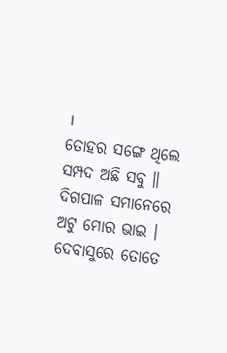।
ତୋହର ସଙ୍ଗେ ଥିଲେ ସମ୍ପଦ ଅଛି ସବୁ ॥
ଦିଗପାଳ ସମାନେରେ ଅଟୁ ମୋର ଭାଇ ।
ଦେବାସୁରେ ତୋତେ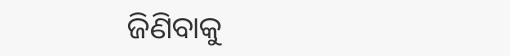ଜିଣିବାକୁ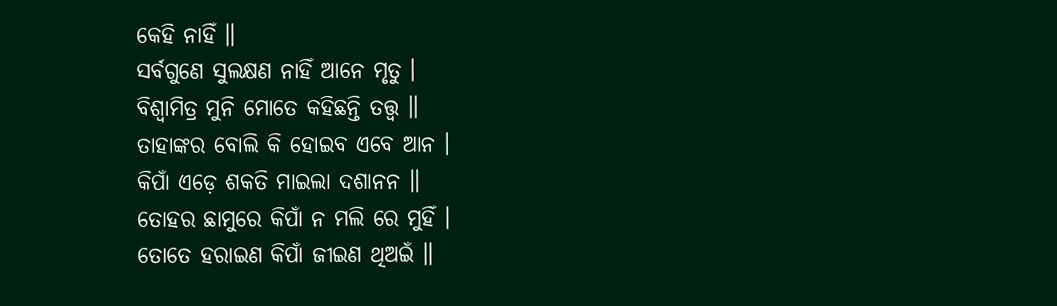କେହି ନାହିଁ ॥
ସର୍ବଗୁଣେ ସୁଲକ୍ଷଣ ନାହିଁ ଆନେ ମୃତୁ ।
ବିଶ୍ବାମିତ୍ର ମୁନି ମୋତେ କହିଛନ୍ତି ତତ୍ତ୍ବ ॥
ତାହାଙ୍କର ବୋଲି କି ହୋଇବ ଏବେ ଆନ ।
କିପାଁ ଏଡ଼େ ଶକତି ମାଇଲା ଦଶାନନ ॥
ତୋହର ଛାମୁରେ କିପାଁ ନ ମଲି ରେ ମୁହିଁ ।
ତୋତେ ହରାଇଣ କିପାଁ ଜୀଇଣ ଥିଅଇଁ ॥